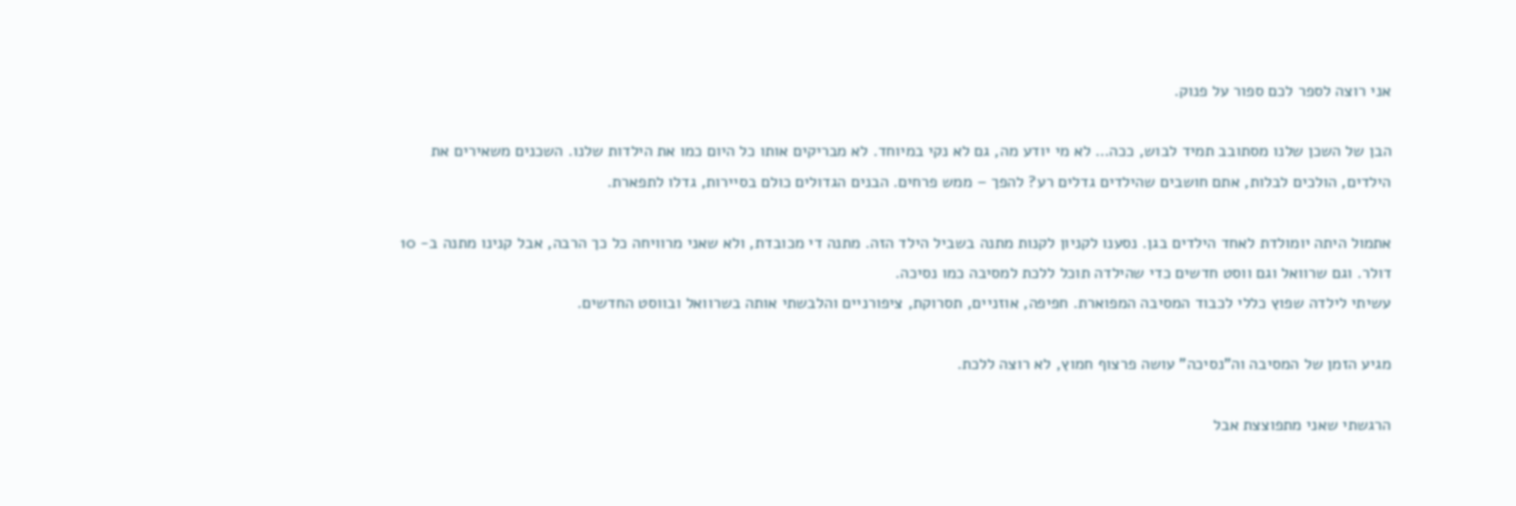אני רוצה לספר לכם ספור על פנוק.

הבן של השכן שלנו מסתובב תמיד לבוש, ככה… לא מי יודע מה, גם לא נקי במיוחד. לא מבריקים אותו כל היום כמו את הילדות שלנו. השכנים משאירים את הילדים, הולכים לבלות, אתם חושבים שהילדים גדלים רע? להפך – ממש פרחים. הבנים הגדולים כולם בסיירות, גדלו לתפארת.

אתמול היתה יומולדת לאחד הילדים בגן. נסענו לקניון לקנות מתנה בשביל הילד הזה. מתנה די מכובדת, ולא שאני מרוויחה כל כך הרבה, אבל קנינו מתנה ב- 10 דולר. וגם שרוואל וגם ווסט חדשים כדי שהילדה תוכל ללכת למסיבה כמו נסיכה.
עשיתי לילדה שפוץ כללי לכבוד המסיבה המפוארת. חפיפה, אוזניים, תסרוקת, ציפורניים והלבשתי אותה בשרוואל ובווסט החדשים.

מגיע הזמן של המסיבה וה"נסיכה" עושה פרצוף חמוץ, לא רוצה ללכת.

הרגשתי שאני מתפוצצת אבל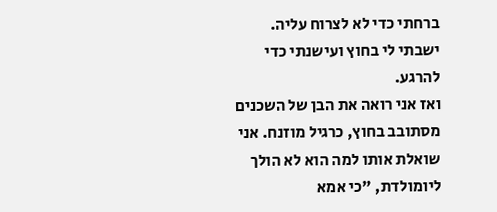ברחתי כדי לא לצרוח עליה. ישבתי לי בחוץ ועישנתי כדי להרגע.
ואז אני רואה את הבן של השכנים מסתובב בחוץ, כרגיל מוזנח. אני שואלת אותו למה הוא לא הולך ליומולדת, "כי אמא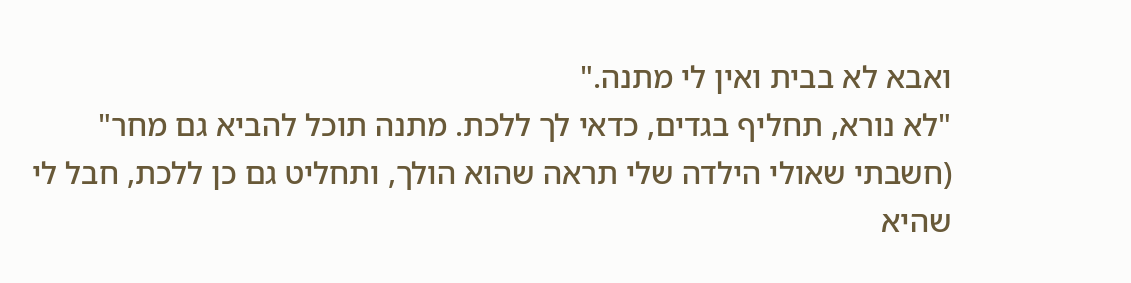ואבא לא בבית ואין לי מתנה."
"לא נורא, תחליף בגדים, כדאי לך ללכת. מתנה תוכל להביא גם מחר" (חשבתי שאולי הילדה שלי תראה שהוא הולך, ותחליט גם כן ללכת, חבל לי שהיא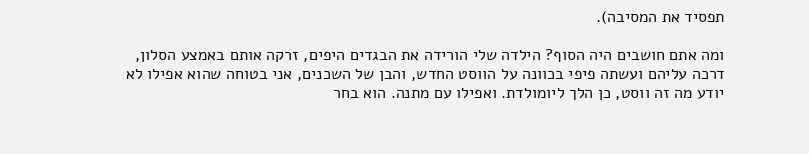תפסיד את המסיבה).

ומה אתם חושבים היה הסוף? הילדה שלי הורידה את הבגדים היפים, זרקה אותם באמצע הסלון, דרכה עליהם ועשתה פיפי בכוונה על הווסט החדש, והבן של השכנים, אני בטוחה שהוא אפילו לא יודע מה זה ווסט, כן הלך ליומולדת. ואפילו עם מתנה. הוא בחר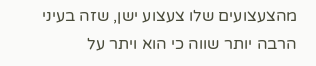מהצעצועים שלו צעצוע ישן, שזה בעיני הרבה יותר שווה כי הוא ויתר על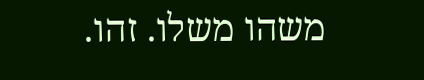משהו משלו. זהו.